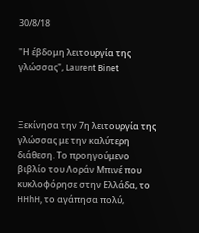30/8/18

"Η έβδομη λειτουργία της γλώσσας", Laurent Binet



Ξεκίνησα την 7η λειτουργία της γλώσσας με την καλύτερη διάθεση. Το προηγούμενο βιβλίο του Λοράν Μπινέ που κυκλοφόρησε στην Ελλάδα, το HHhH, το αγάπησα πολύ,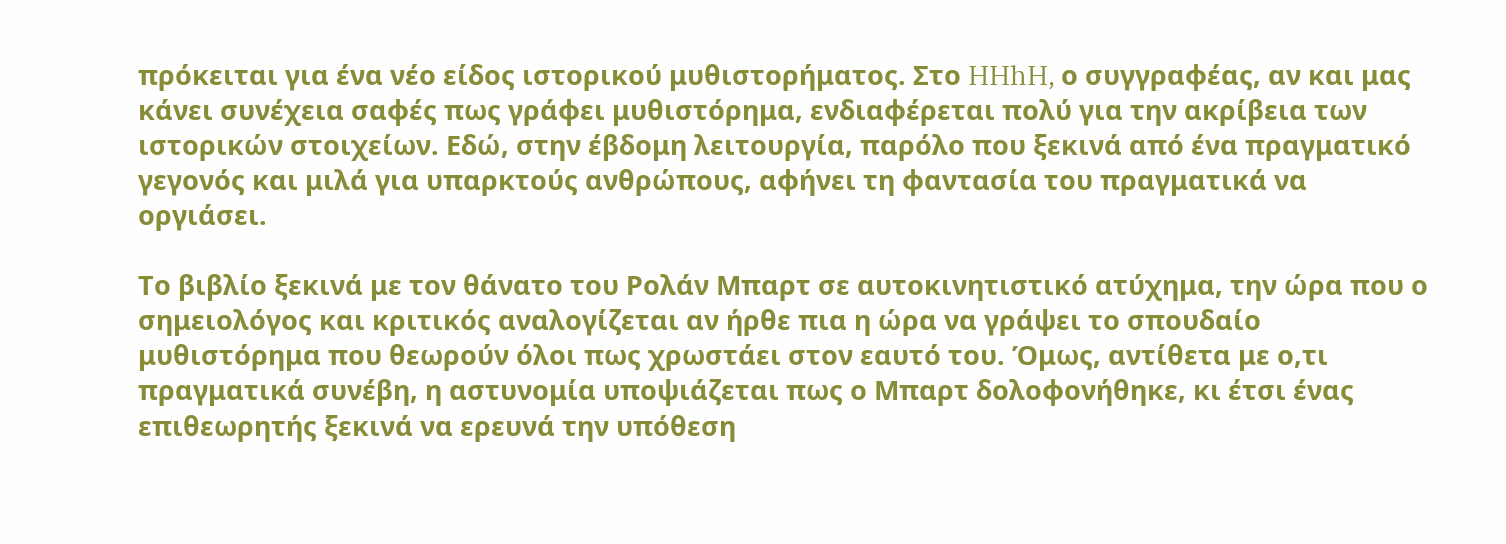πρόκειται για ένα νέο είδος ιστορικού μυθιστορήματος. Στο HHhH, ο συγγραφέας, αν και μας κάνει συνέχεια σαφές πως γράφει μυθιστόρημα, ενδιαφέρεται πολύ για την ακρίβεια των ιστορικών στοιχείων. Εδώ, στην έβδομη λειτουργία, παρόλο που ξεκινά από ένα πραγματικό γεγονός και μιλά για υπαρκτούς ανθρώπους, αφήνει τη φαντασία του πραγματικά να οργιάσει.

Το βιβλίο ξεκινά με τον θάνατο του Ρολάν Μπαρτ σε αυτοκινητιστικό ατύχημα, την ώρα που ο σημειολόγος και κριτικός αναλογίζεται αν ήρθε πια η ώρα να γράψει το σπουδαίο μυθιστόρημα που θεωρούν όλοι πως χρωστάει στον εαυτό του. Όμως, αντίθετα με ο,τι πραγματικά συνέβη, η αστυνομία υποψιάζεται πως ο Μπαρτ δολοφονήθηκε, κι έτσι ένας επιθεωρητής ξεκινά να ερευνά την υπόθεση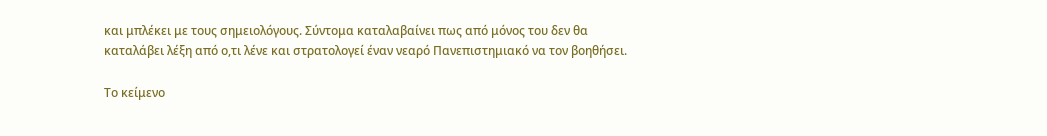και μπλέκει με τους σημειολόγους. Σύντομα καταλαβαίνει πως από μόνος του δεν θα καταλάβει λέξη από ο,τι λένε και στρατολογεί έναν νεαρό Πανεπιστημιακό να τον βοηθήσει.

Το κείμενο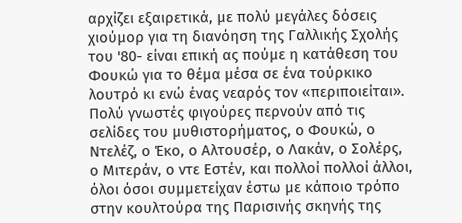αρχίζει εξαιρετικά, με πολύ μεγάλες δόσεις χιούμορ για τη διανόηση της Γαλλικής Σχολής του '80- είναι επική ας πούμε η κατάθεση του Φουκώ για το θέμα μέσα σε ένα τούρκικο λουτρό κι ενώ ένας νεαρός τον «περιποιείται». Πολύ γνωστές φιγούρες περνούν από τις σελίδες του μυθιστορήματος, ο Φουκώ, ο Ντελέζ, ο Έκο, ο Αλτουσέρ, ο Λακάν, ο Σολέρς, ο Μιτεράν, ο ντε Εστέν, και πολλοί πολλοί άλλοι, όλοι όσοι συμμετείχαν έστω με κάποιο τρόπο στην κουλτούρα της Παρισινής σκηνής της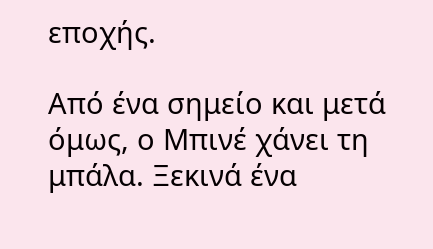εποχής.

Από ένα σημείο και μετά όμως, ο Μπινέ χάνει τη μπάλα. Ξεκινά ένα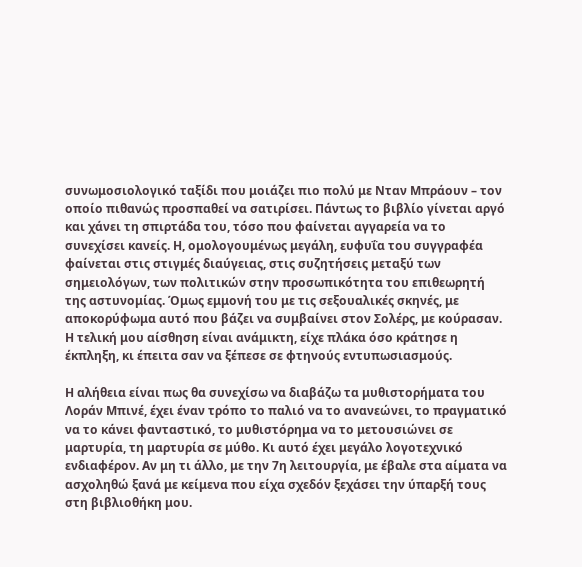συνωμοσιολογικό ταξίδι που μοιάζει πιο πολύ με Νταν Μπράουν – τον οποίο πιθανώς προσπαθεί να σατιρίσει. Πάντως το βιβλίο γίνεται αργό και χάνει τη σπιρτάδα του, τόσο που φαίνεται αγγαρεία να το συνεχίσει κανείς. Η, ομολογουμένως μεγάλη, ευφυΐα του συγγραφέα φαίνεται στις στιγμές διαύγειας, στις συζητήσεις μεταξύ των σημειολόγων, των πολιτικών στην προσωπικότητα του επιθεωρητή της αστυνομίας. Όμως εμμονή του με τις σεξουαλικές σκηνές, με αποκορύφωμα αυτό που βάζει να συμβαίνει στον Σολέρς, με κούρασαν. Η τελική μου αίσθηση είναι ανάμικτη, είχε πλάκα όσο κράτησε η έκπληξη, κι έπειτα σαν να ξέπεσε σε φτηνούς εντυπωσιασμούς.

Η αλήθεια είναι πως θα συνεχίσω να διαβάζω τα μυθιστορήματα του Λοράν Μπινέ, έχει έναν τρόπο το παλιό να το ανανεώνει, το πραγματικό να το κάνει φανταστικό, το μυθιστόρημα να το μετουσιώνει σε μαρτυρία, τη μαρτυρία σε μύθο. Κι αυτό έχει μεγάλο λογοτεχνικό ενδιαφέρον. Αν μη τι άλλο, με την 7η λειτουργία, με έβαλε στα αίματα να ασχοληθώ ξανά με κείμενα που είχα σχεδόν ξεχάσει την ύπαρξή τους στη βιβλιοθήκη μου.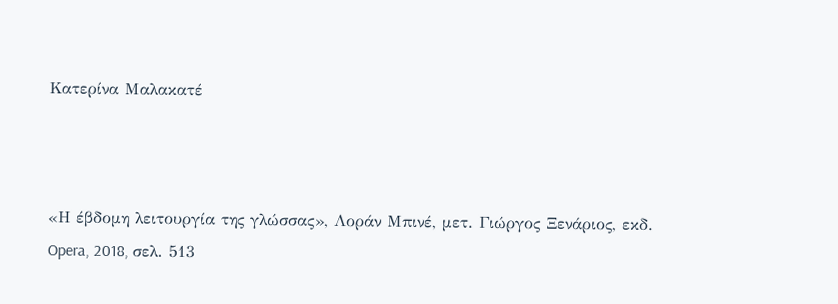Κατερίνα Μαλακατέ



«Η έβδομη λειτουργία της γλώσσας», Λοράν Μπινέ, μετ. Γιώργος Ξενάριος, εκδ. Opera, 2018, σελ. 513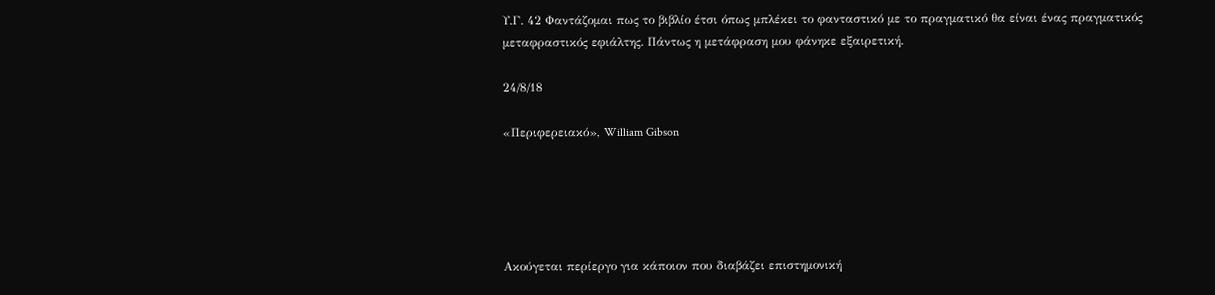Υ.Γ. 42 Φαντάζομαι πως το βιβλίο έτσι όπως μπλέκει το φανταστικό με το πραγματικό θα είναι ένας πραγματικός μεταφραστικός εφιάλτης. Πάντως η μετάφραση μου φάνηκε εξαιρετική.

24/8/18

«Περιφερειακό», William Gibson





Ακούγεται περίεργο για κάποιον που διαβάζει επιστημονική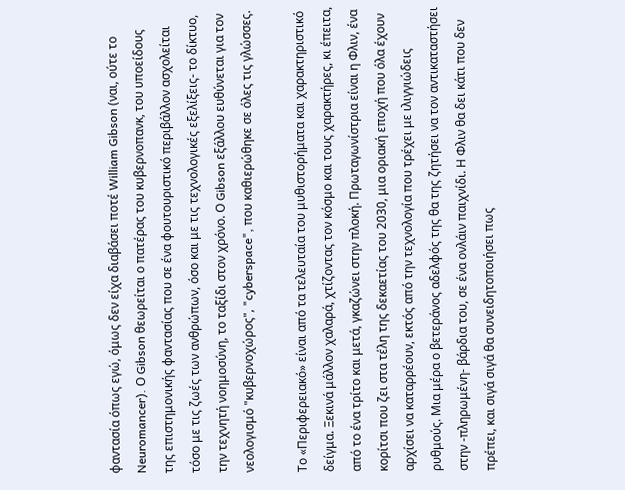φαντασία όπως εγώ, όμως δεν είχα διαβάσει ποτέ William Gibson (ναι, ούτε το Neuromancer). Ο Gibson θεωρείται ο πατέρας του κυβερνοπανκ, του υποείδους της επιστημονικής φαντασίας που σε ένα φουτουριστικό περιβάλλον ασχολείται τόσο με τις ζωές των ανθρώπων, όσο και με τις τεχνολογικές εξελίξεις- το δίκτυο, την τεχνητή νοημοσύνη, το ταξίδι στον χρόνο. Ο Gibson εξάλλου ευθύνεται για τον νεολογισμό "κυβερνοχώρος", "cyberspace", που καθιερώθηκε σε όλες τις γλώσσες.

Το «Περιφερειακό» είναι από τα τελευταία του μυθιστορήματα και χαρακτηριστικό δείγμα. Ξεκινά μάλλον χαλαρά, χτίζοντας τον κόσμο και τους χαρακτήρες, κι έπειτα, από το ένα τρίτο και μετά, γκαζώνει στην πλοκή. Πρωταγωνίστρια είναι η Φλιν, ένα κορίτσι που ζει στα τέλη της δεκαετίας του 2030, μια οριακή εποχή που όλα έχουν αρχίσει να καταρρέουν, εκτός από την τεχνολογία που τρέχει με ιλιγγιώδεις ρυθμούς. Μια μέρα ο βετεράνος αδελφός της θα της ζητήσει να τον αντικαταστήσει στην -πληρωμένη- βάρδια του, σε ένα ονλάιν παιχνίδι. Η Φλιν θα δει κάτι που δεν πρέπει, και σιγά σιγά θα συνειδητοποιήσει πως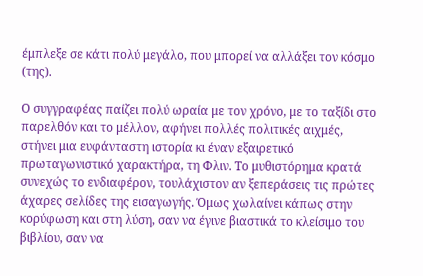έμπλεξε σε κάτι πολύ μεγάλο, που μπορεί να αλλάξει τον κόσμο (της).

Ο συγγραφέας παίζει πολύ ωραία με τον χρόνο, με το ταξίδι στο παρελθόν και το μέλλον, αφήνει πολλές πολιτικές αιχμές, στήνει μια ευφάνταστη ιστορία κι έναν εξαιρετικό πρωταγωνιστικό χαρακτήρα, τη Φλιν. Το μυθιστόρημα κρατά συνεχώς το ενδιαφέρον, τουλάχιστον αν ξεπεράσεις τις πρώτες άχαρες σελίδες της εισαγωγής. Όμως χωλαίνει κάπως στην κορύφωση και στη λύση, σαν να έγινε βιαστικά το κλείσιμο του βιβλίου, σαν να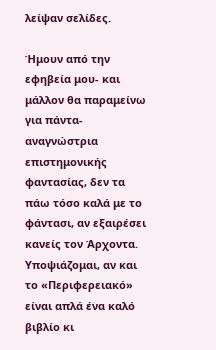λείψαν σελίδες.

Ήμουν από την εφηβεία μου- και μάλλον θα παραμείνω για πάντα- αναγνώστρια επιστημονικής φαντασίας, δεν τα πάω τόσο καλά με το φάντασι, αν εξαιρέσει κανείς τον Άρχοντα. Υποψιάζομαι, αν και το «Περιφερειακό» είναι απλά ένα καλό βιβλίο κι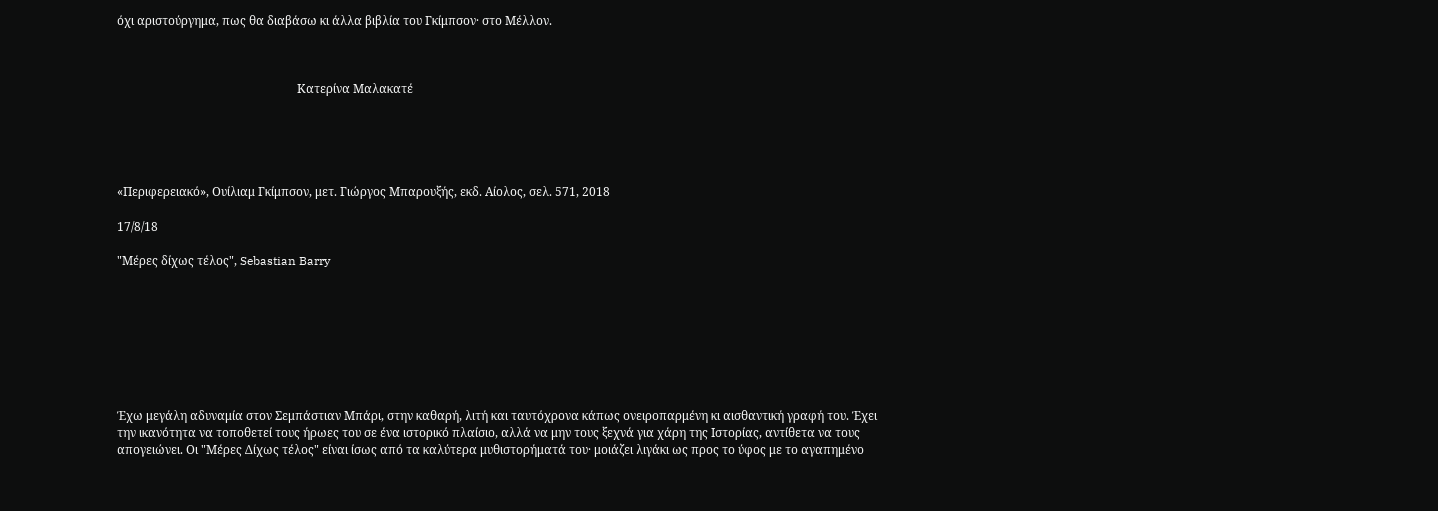όχι αριστούργημα, πως θα διαβάσω κι άλλα βιβλία του Γκίμπσον· στο Μέλλον.



                                                            Κατερίνα Μαλακατέ





«Περιφερειακό», Ουίλιαμ Γκίμπσον, μετ. Γιώργος Μπαρουξής, εκδ. Αίολος, σελ. 571, 2018

17/8/18

"Μέρες δίχως τέλος", Sebastian Barry








Έχω μεγάλη αδυναμία στον Σεμπάστιαν Μπάρι, στην καθαρή, λιτή και ταυτόχρονα κάπως ονειροπαρμένη κι αισθαντική γραφή του. Έχει την ικανότητα να τοποθετεί τους ήρωες του σε ένα ιστορικό πλαίσιο, αλλά να μην τους ξεχνά για χάρη της Ιστορίας, αντίθετα να τους απογειώνει. Οι "Μέρες Δίχως τέλος" είναι ίσως από τα καλύτερα μυθιστορήματά του· μοιάζει λιγάκι ως προς το ύφος με το αγαπημένο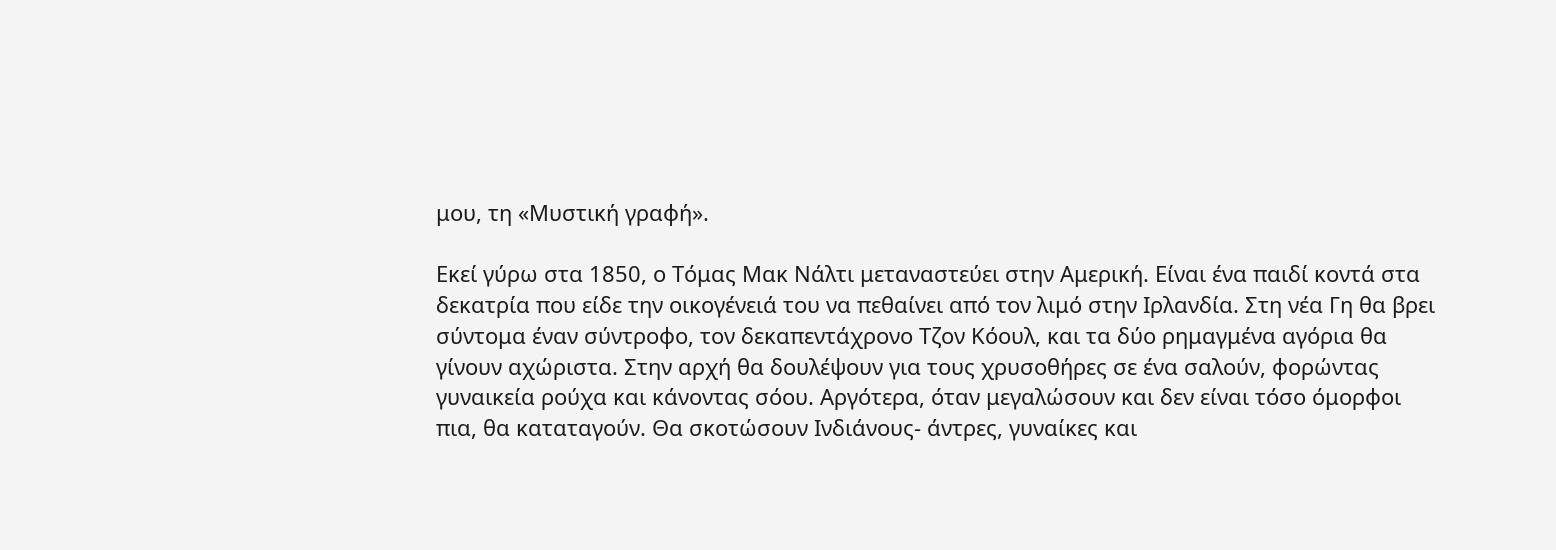μου, τη «Μυστική γραφή».

Εκεί γύρω στα 1850, ο Τόμας Μακ Νάλτι μεταναστεύει στην Αμερική. Είναι ένα παιδί κοντά στα δεκατρία που είδε την οικογένειά του να πεθαίνει από τον λιμό στην Ιρλανδία. Στη νέα Γη θα βρει σύντομα έναν σύντροφο, τον δεκαπεντάχρονο Τζον Κόουλ, και τα δύο ρημαγμένα αγόρια θα γίνουν αχώριστα. Στην αρχή θα δουλέψουν για τους χρυσοθήρες σε ένα σαλούν, φορώντας γυναικεία ρούχα και κάνοντας σόου. Αργότερα, όταν μεγαλώσουν και δεν είναι τόσο όμορφοι πια, θα καταταγούν. Θα σκοτώσουν Ινδιάνους- άντρες, γυναίκες και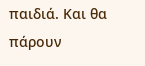παιδιά. Και θα πάρουν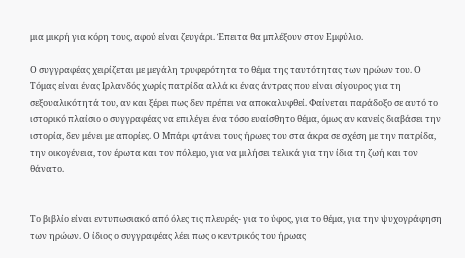μια μικρή για κόρη τους, αφού είναι ζευγάρι. Έπειτα θα μπλέξουν στον Εμφύλιο.

Ο συγγραφέας χειρίζεται με μεγάλη τρυφερότητα το θέμα της ταυτότητας των ηρώων του. Ο Τόμας είναι ένας Ιρλανδός χωρίς πατρίδα αλλά κι ένας άντρας που είναι σίγουρος για τη σεξουαλικότητά του, αν και ξέρει πως δεν πρέπει να αποκαλυφθεί. Φαίνεται παράδοξο σε αυτό το ιστορικό πλαίσιο ο συγγραφέας να επιλέγει ένα τόσο ευαίσθητο θέμα, όμως αν κανείς διαβάσει την ιστορία, δεν μένει με απορίες. Ο Μπάρι φτάνει τους ήρωες του στα άκρα σε σχέση με την πατρίδα, την οικογένεια, τον έρωτα και τον πόλεμο, για να μιλήσει τελικά για την ίδια τη ζωή και τον θάνατο.


Το βιβλίο είναι εντυπωσιακό από όλες τις πλευρές- για το ύφος, για το θέμα, για την ψυχογράφηση των ηρώων. Ο ίδιος ο συγγραφέας λέει πως ο κεντρικός του ήρωας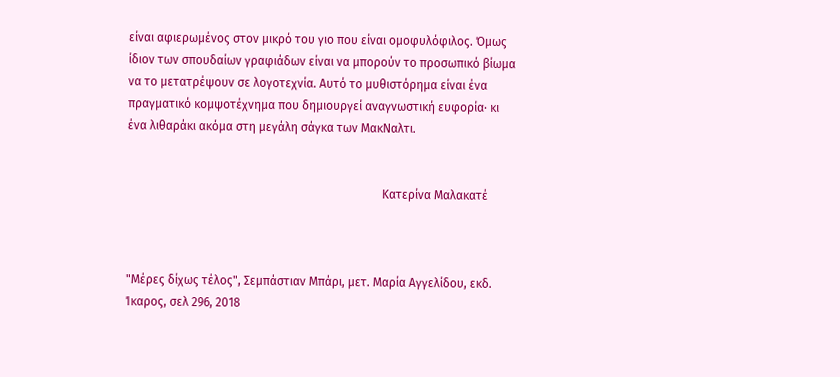είναι αφιερωμένος στον μικρό του γιο που είναι ομοφυλόφιλος. Όμως ίδιον των σπουδαίων γραφιάδων είναι να μπορούν το προσωπικό βίωμα να το μετατρέψουν σε λογοτεχνία. Αυτό το μυθιστόρημα είναι ένα πραγματικό κομψοτέχνημα που δημιουργεί αναγνωστική ευφορία· κι ένα λιθαράκι ακόμα στη μεγάλη σάγκα των ΜακΝαλτι.


                                                                                     Κατερίνα Μαλακατέ



"Μέρες δίχως τέλος", Σεμπάστιαν Μπάρι, μετ. Μαρία Αγγελίδου, εκδ. Ίκαρος, σελ 296, 2018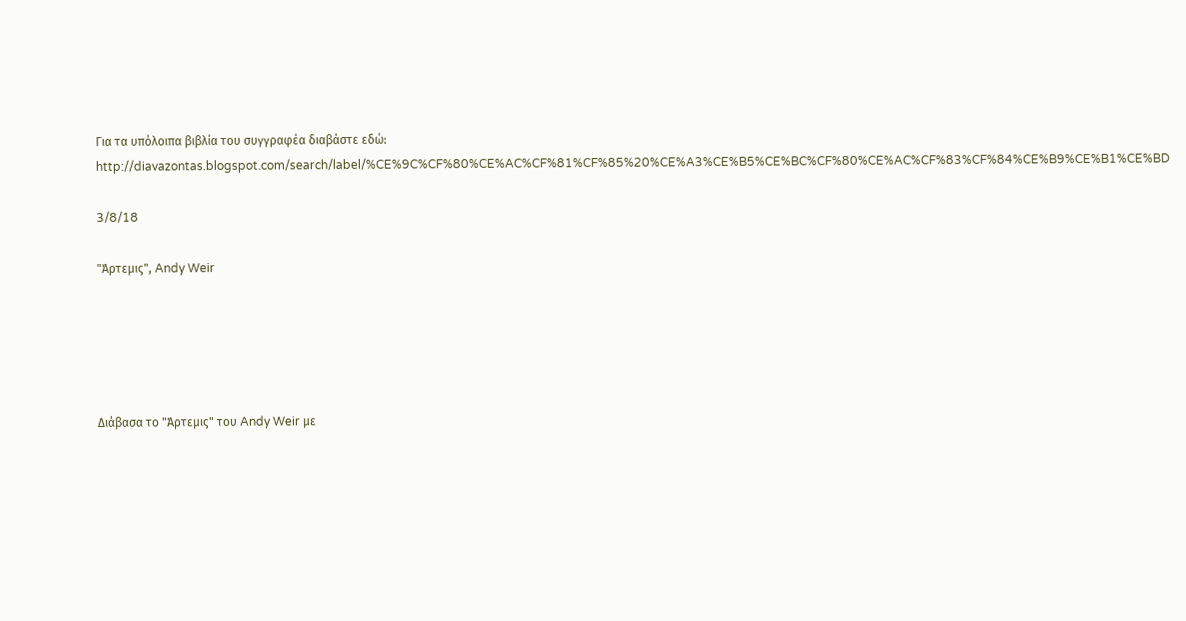Για τα υπόλοιπα βιβλία του συγγραφέα διαβάστε εδώ: http://diavazontas.blogspot.com/search/label/%CE%9C%CF%80%CE%AC%CF%81%CF%85%20%CE%A3%CE%B5%CE%BC%CF%80%CE%AC%CF%83%CF%84%CE%B9%CE%B1%CE%BD

3/8/18

"Άρτεμις", Andy Weir





Διάβασα το "Άρτεμις" του Andy Weir με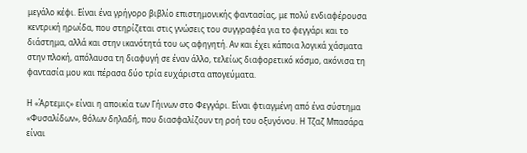μεγάλο κέφι. Είναι ένα γρήγορο βιβλίο επιστημονικής φαντασίας, με πολύ ενδιαφέρουσα κεντρική ηρωίδα, που στηρίζεται στις γνώσεις του συγγραφέα για το φεγγάρι και το διάστημα, αλλά και στην ικανότητά του ως αφηγητή. Αν και έχει κάποια λογικά χάσματα στην πλοκή, απόλαυσα τη διαφυγή σε έναν άλλο, τελείως διαφορετικό κόσμο, ακόνισα τη φαντασία μου και πέρασα δύο τρία ευχάριστα απογεύματα.

Η «Άρτεμις» είναι η αποικία των Γήινων στο Φεγγάρι. Είναι φτιαγμένη από ένα σύστημα «Φυσαλίδων», θόλων δηλαδή, που διασφαλίζουν τη ροή του οξυγόνου. Η Τζαζ Μπασάρα είναι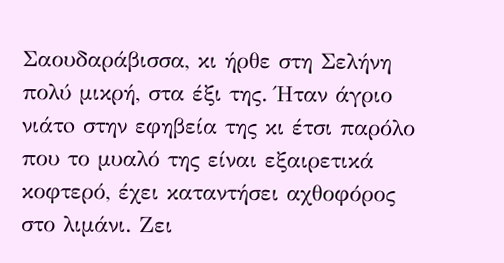Σαουδαράβισσα, κι ήρθε στη Σελήνη πολύ μικρή, στα έξι της. Ήταν άγριο νιάτo στην εφηβεία της κι έτσι παρόλο που το μυαλό της είναι εξαιρετικά κοφτερό, έχει καταντήσει αχθοφόρος στο λιμάνι. Ζει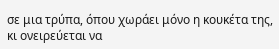σε μια τρύπα, όπου χωράει μόνο η κουκέτα της, κι ονειρεύεται να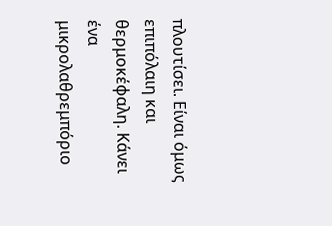πλουτίσει. Είναι όμως επιπόλαιη και θερμοκέφαλη. Κάνει ένα μικρολαθρεμπόριο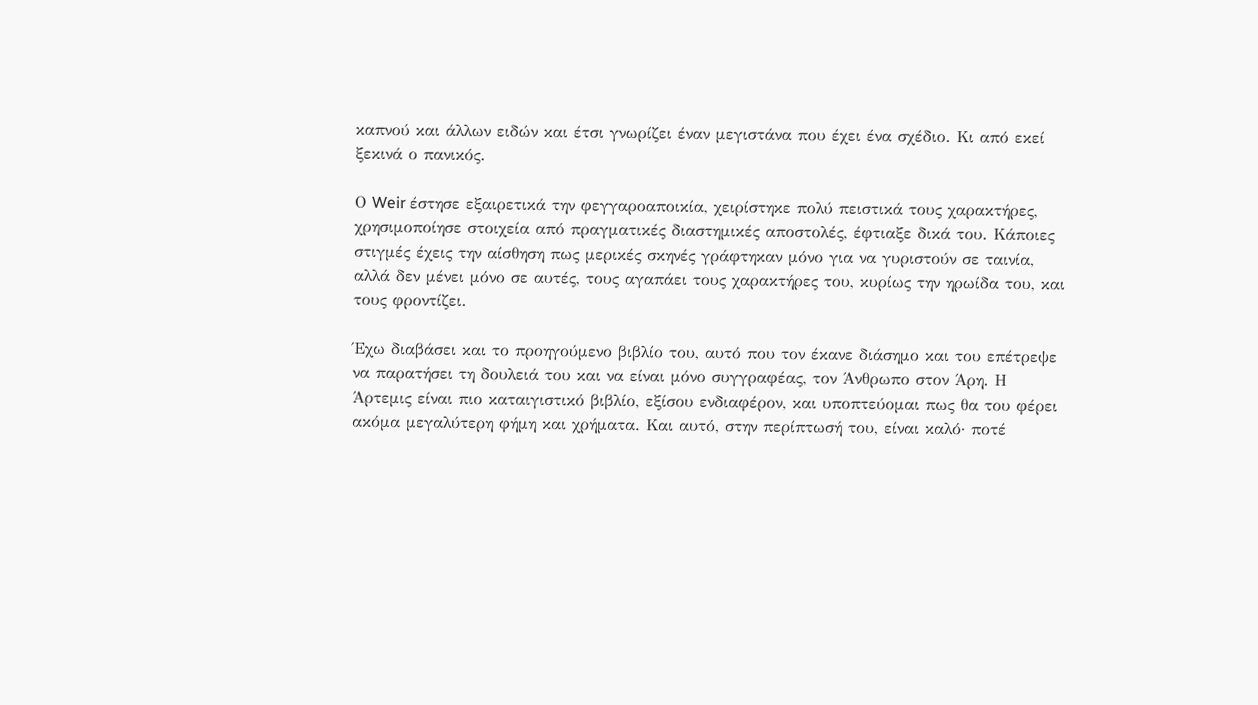καπνού και άλλων ειδών και έτσι γνωρίζει έναν μεγιστάνα που έχει ένα σχέδιο. Κι από εκεί ξεκινά ο πανικός.

Ο Weir έστησε εξαιρετικά την φεγγαροαποικία, χειρίστηκε πολύ πειστικά τους χαρακτήρες, χρησιμοποίησε στοιχεία από πραγματικές διαστημικές αποστολές, έφτιαξε δικά του. Κάποιες στιγμές έχεις την αίσθηση πως μερικές σκηνές γράφτηκαν μόνο για να γυριστούν σε ταινία, αλλά δεν μένει μόνο σε αυτές, τους αγαπάει τους χαρακτήρες του, κυρίως την ηρωίδα του, και τους φροντίζει.

Έχω διαβάσει και το προηγούμενο βιβλίο του, αυτό που τον έκανε διάσημο και του επέτρεψε να παρατήσει τη δουλειά του και να είναι μόνο συγγραφέας, τον Άνθρωπο στον Άρη. Η Άρτεμις είναι πιο καταιγιστικό βιβλίο, εξίσου ενδιαφέρον, και υποπτεύομαι πως θα του φέρει ακόμα μεγαλύτερη φήμη και χρήματα. Και αυτό, στην περίπτωσή του, είναι καλό· ποτέ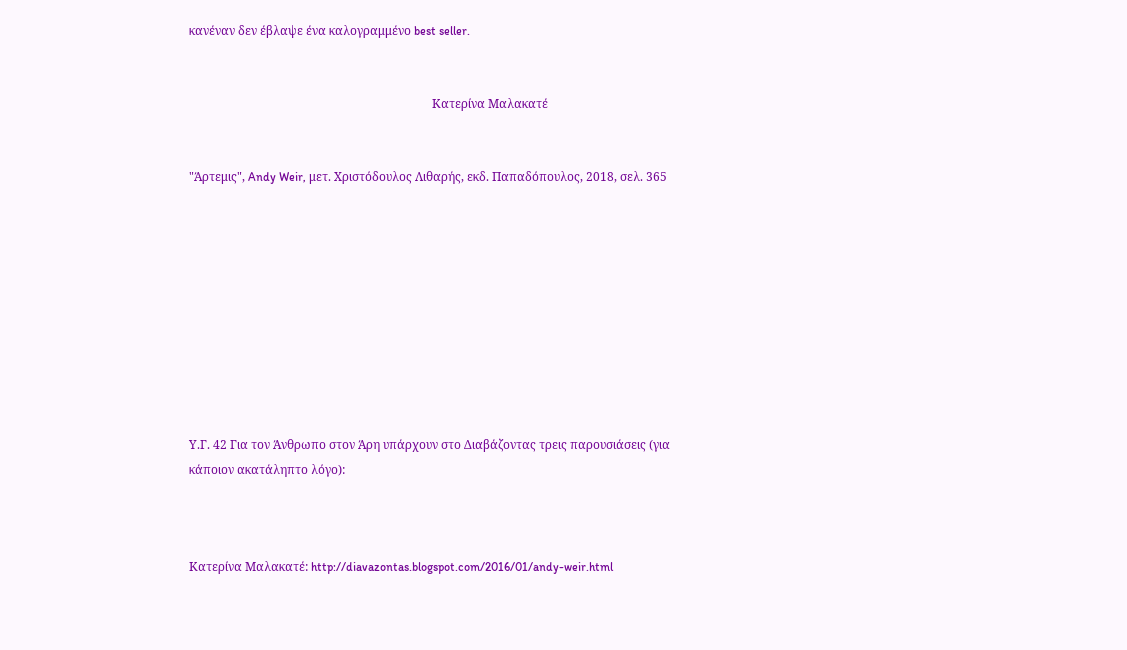κανέναν δεν έβλαψε ένα καλογραμμένο best seller.


                                                                                 Κατερίνα Μαλακατέ


"Άρτεμις", Andy Weir, μετ. Χριστόδουλος Λιθαρής, εκδ. Παπαδόπουλος, 2018, σελ. 365










Υ.Γ. 42 Για τον Άνθρωπο στον Άρη υπάρχουν στο Διαβάζοντας τρεις παρουσιάσεις (για κάποιον ακατάληπτο λόγο):



Κατερίνα Μαλακατέ: http://diavazontas.blogspot.com/2016/01/andy-weir.html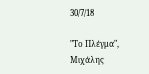30/7/18

"Το Πλέγμα", Μιχάλης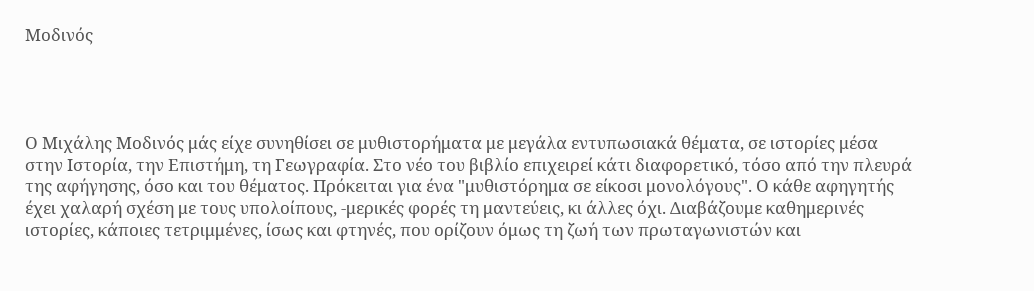Μοδινός




Ο Μιχάλης Μοδινός μάς είχε συνηθίσει σε μυθιστορήματα με μεγάλα εντυπωσιακά θέματα, σε ιστορίες μέσα στην Ιστορία, την Επιστήμη, τη Γεωγραφία. Στο νέο του βιβλίο επιχειρεί κάτι διαφορετικό, τόσο από την πλευρά της αφήγησης, όσο και του θέματος. Πρόκειται για ένα "μυθιστόρημα σε είκοσι μονολόγους". Ο κάθε αφηγητής έχει χαλαρή σχέση με τους υπολοίπους, -μερικές φορές τη μαντεύεις, κι άλλες όχι. Διαβάζουμε καθημερινές ιστορίες, κάποιες τετριμμένες, ίσως και φτηνές, που ορίζουν όμως τη ζωή των πρωταγωνιστών και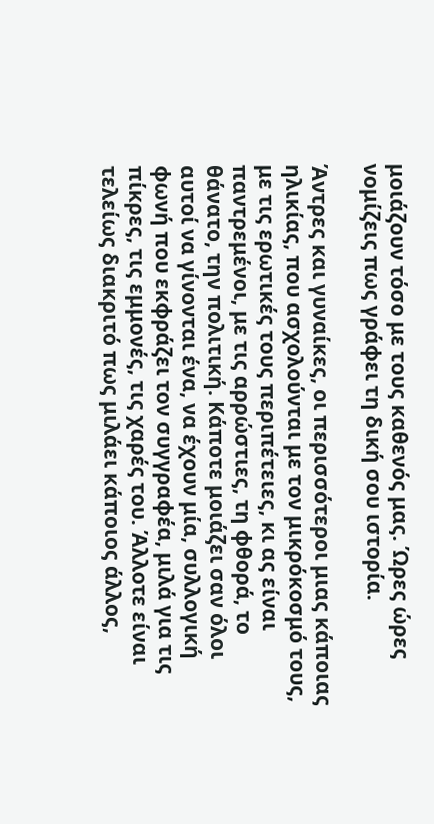μοιάζουν τόσο με τους καθενός μας. Ώρες ώρες νομίζεις πως γράφει τη δική σου ιστορία.

Άντρες και γυναίκες, οι περισσότεροι μιας κάποιας ηλικίας, που ασχολούνται με τον μικρόκοσμό τους, με τις ερωτικές τους περιπέτειες, κι ας είναι παντρεμένοι, με τις αρρώστιες, τη φθορά, το θάνατο, την πολιτική. Κάποτε μοιάζει σαν όλοι αυτοί να γίνονται ένα, να έχουν μία, συλλογική φωνή που εκφράζει τον συγγραφέα, μιλά για τις πίκρες, τις εμμονές, τις χαρές του. Άλλοτε είναι τελείως διακριτό πως μιλάει κάποιος άλλος,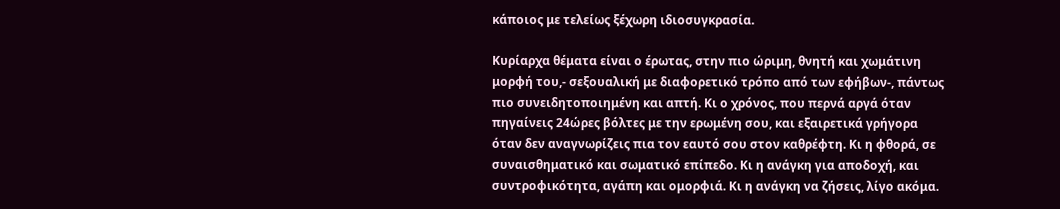κάποιος με τελείως ξέχωρη ιδιοσυγκρασία.

Κυρίαρχα θέματα είναι ο έρωτας, στην πιο ώριμη, θνητή και χωμάτινη μορφή του,- σεξουαλική με διαφορετικό τρόπο από των εφήβων-, πάντως πιο συνειδητοποιημένη και απτή. Κι ο χρόνος, που περνά αργά όταν πηγαίνεις 24ώρες βόλτες με την ερωμένη σου, και εξαιρετικά γρήγορα όταν δεν αναγνωρίζεις πια τον εαυτό σου στον καθρέφτη. Κι η φθορά, σε συναισθηματικό και σωματικό επίπεδο. Κι η ανάγκη για αποδοχή, και συντροφικότητα, αγάπη και ομορφιά. Κι η ανάγκη να ζήσεις, λίγο ακόμα.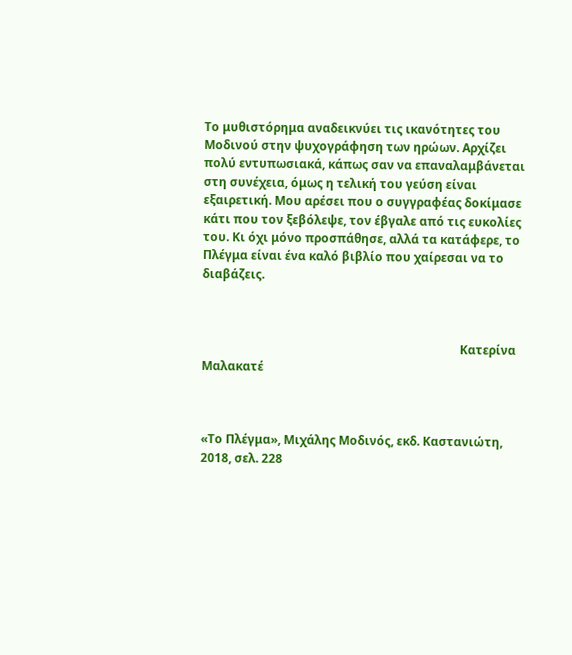Το μυθιστόρημα αναδεικνύει τις ικανότητες του Μοδινού στην ψυχογράφηση των ηρώων. Αρχίζει πολύ εντυπωσιακά, κάπως σαν να επαναλαμβάνεται στη συνέχεια, όμως η τελική του γεύση είναι εξαιρετική. Μου αρέσει που ο συγγραφέας δοκίμασε κάτι που τον ξεβόλεψε, τον έβγαλε από τις ευκολίες του. Κι όχι μόνο προσπάθησε, αλλά τα κατάφερε, το Πλέγμα είναι ένα καλό βιβλίο που χαίρεσαι να το διαβάζεις.



                                                                                      Κατερίνα Μαλακατέ



«Το Πλέγμα», Μιχάλης Μοδινός, εκδ. Καστανιώτη, 2018, σελ. 228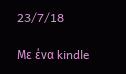23/7/18

Με ένα kindle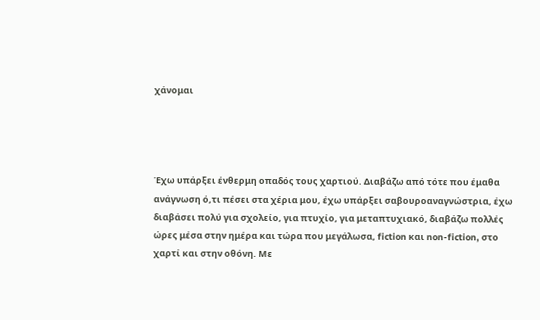χάνομαι




Έχω υπάρξει ένθερμη οπαδός τους χαρτιού. Διαβάζω από τότε που έμαθα ανάγνωση ό,τι πέσει στα χέρια μου, έχω υπάρξει σαβουροαναγνώστρια, έχω διαβάσει πολύ για σχολείο, για πτυχίο, για μεταπτυχιακό, διαβάζω πολλές ώρες μέσα στην ημέρα και τώρα που μεγάλωσα, fiction και non-fiction, στο χαρτί και στην οθόνη. Με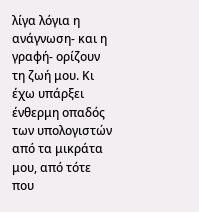λίγα λόγια η ανάγνωση- και η γραφή- ορίζουν τη ζωή μου. Κι έχω υπάρξει ένθερμη οπαδός των υπολογιστών από τα μικράτα μου, από τότε που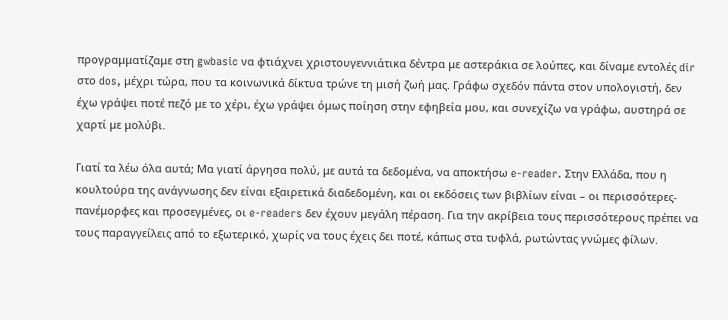προγραμματίζαμε στη gwbasic να φτιάχνει χριστουγεννιάτικα δέντρα με αστεράκια σε λούπες, και δίναμε εντολές dir στο dos, μέχρι τώρα, που τα κοινωνικά δίκτυα τρώνε τη μισή ζωή μας. Γράφω σχεδόν πάντα στον υπολογιστή, δεν έχω γράψει ποτέ πεζό με το χέρι, έχω γράψει όμως ποίηση στην εφηβεία μου, και συνεχίζω να γράφω, αυστηρά σε χαρτί με μολύβι.

Γιατί τα λέω όλα αυτά; Μα γιατί άργησα πολύ, με αυτά τα δεδομένα, να αποκτήσω e-reader. Στην Ελλάδα, που η κουλτούρα της ανάγνωσης δεν είναι εξαιρετικά διαδεδομένη, και οι εκδόσεις των βιβλίων είναι – οι περισσότερες- πανέμορφες και προσεγμένες, οι e-readers δεν έχουν μεγάλη πέραση. Για την ακρίβεια τους περισσότερους πρέπει να τους παραγγείλεις από το εξωτερικό, χωρίς να τους έχεις δει ποτέ, κάπως στα τυφλά, ρωτώντας γνώμες φίλων.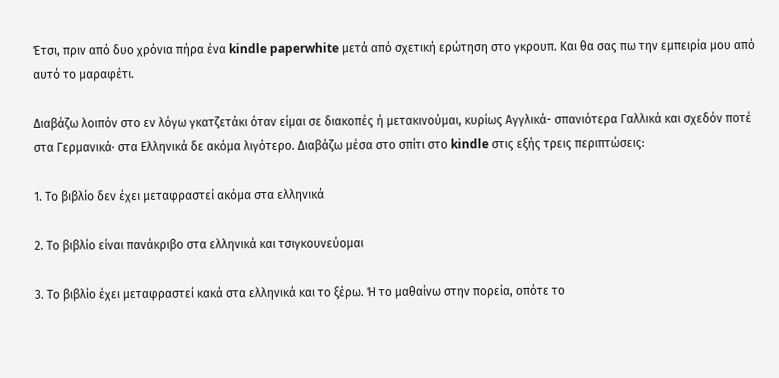Έτσι, πριν από δυο χρόνια πήρα ένα kindle paperwhite μετά από σχετική ερώτηση στο γκρουπ. Και θα σας πω την εμπειρία μου από αυτό το μαραφέτι.

Διαβάζω λοιπόν στο εν λόγω γκατζετάκι όταν είμαι σε διακοπές ή μετακινούμαι, κυρίως Αγγλικά- σπανιότερα Γαλλικά και σχεδόν ποτέ στα Γερμανικά· στα Ελληνικά δε ακόμα λιγότερο. Διαβάζω μέσα στο σπίτι στο kindle στις εξής τρεις περιπτώσεις:

1. Το βιβλίο δεν έχει μεταφραστεί ακόμα στα ελληνικά

2. Το βιβλίο είναι πανάκριβο στα ελληνικά και τσιγκουνεύομαι

3. Το βιβλίο έχει μεταφραστεί κακά στα ελληνικά και το ξέρω. Ή το μαθαίνω στην πορεία, οπότε το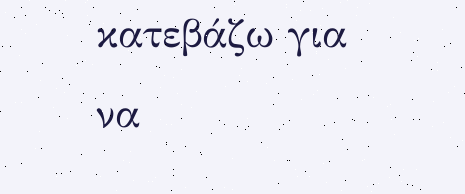κατεβάζω για να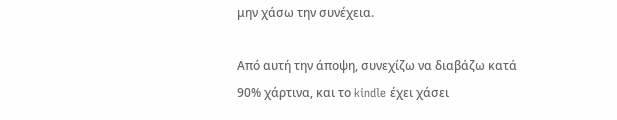μην χάσω την συνέχεια.

Από αυτή την άποψη, συνεχίζω να διαβάζω κατά 90% χάρτινα, και το kindle έχει χάσει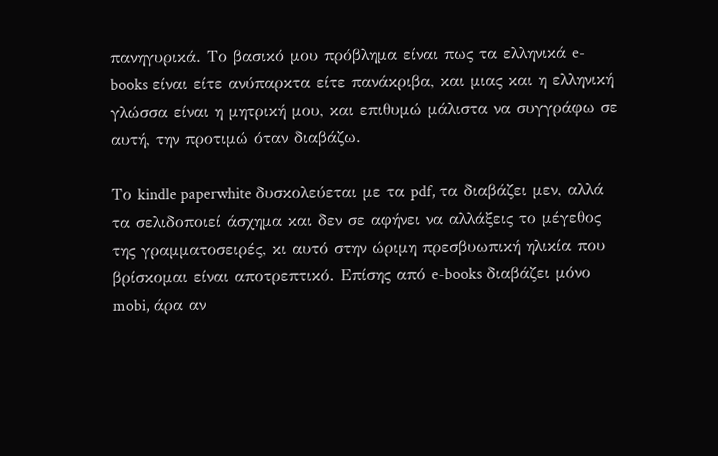πανηγυρικά. Το βασικό μου πρόβλημα είναι πως τα ελληνικά e-books είναι είτε ανύπαρκτα είτε πανάκριβα, και μιας και η ελληνική γλώσσα είναι η μητρική μου, και επιθυμώ μάλιστα να συγγράφω σε αυτή, την προτιμώ όταν διαβάζω.

Το kindle paperwhite δυσκολεύεται με τα pdf, τα διαβάζει μεν, αλλά τα σελιδοποιεί άσχημα και δεν σε αφήνει να αλλάξεις το μέγεθος της γραμματοσειρές, κι αυτό στην ώριμη πρεσβυωπική ηλικία που βρίσκομαι είναι αποτρεπτικό. Επίσης από e-books διαβάζει μόνο mobi, άρα αν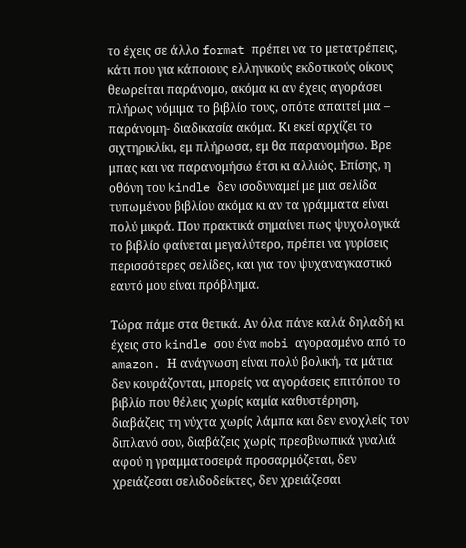το έχεις σε άλλο format πρέπει να το μετατρέπεις, κάτι που για κάποιους ελληνικούς εκδοτικούς οίκους θεωρείται παράνομο, ακόμα κι αν έχεις αγοράσει πλήρως νόμιμα το βιβλίο τους, οπότε απαιτεί μια – παράνομη- διαδικασία ακόμα. Κι εκεί αρχίζει το σιχτηρικλίκι, εμ πλήρωσα, εμ θα παρανομήσω. Βρε μπας και να παρανομήσω έτσι κι αλλιώς. Επίσης, η οθόνη του kindle δεν ισοδυναμεί με μια σελίδα τυπωμένου βιβλίου ακόμα κι αν τα γράμματα είναι πολύ μικρά. Που πρακτικά σημαίνει πως ψυχολογικά το βιβλίο φαίνεται μεγαλύτερο, πρέπει να γυρίσεις περισσότερες σελίδες, και για τον ψυχαναγκαστικό εαυτό μου είναι πρόβλημα.

Τώρα πάμε στα θετικά. Αν όλα πάνε καλά δηλαδή κι έχεις στο kindle σου ένα mobi αγορασμένο από το amazon. Η ανάγνωση είναι πολύ βολική, τα μάτια δεν κουράζονται, μπορείς να αγοράσεις επιτόπου το βιβλίο που θέλεις χωρίς καμία καθυστέρηση, διαβάζεις τη νύχτα χωρίς λάμπα και δεν ενοχλείς τον διπλανό σου, διαβάζεις χωρίς πρεσβυωπικά γυαλιά αφού η γραμματοσειρά προσαρμόζεται, δεν χρειάζεσαι σελιδοδείκτες, δεν χρειάζεσαι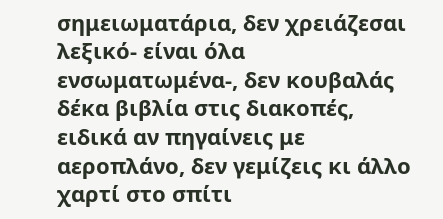σημειωματάρια, δεν χρειάζεσαι λεξικό- είναι όλα ενσωματωμένα-, δεν κουβαλάς δέκα βιβλία στις διακοπές, ειδικά αν πηγαίνεις με αεροπλάνο, δεν γεμίζεις κι άλλο χαρτί στο σπίτι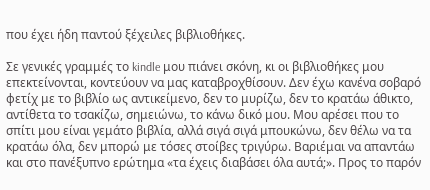που έχει ήδη παντού ξέχειλες βιβλιοθήκες.

Σε γενικές γραμμές το kindle μου πιάνει σκόνη, κι οι βιβλιοθήκες μου επεκτείνονται, κοντεύουν να μας καταβροχθίσουν. Δεν έχω κανένα σοβαρό φετίχ με το βιβλίο ως αντικείμενο, δεν το μυρίζω, δεν το κρατάω άθικτο, αντίθετα το τσακίζω, σημειώνω, το κάνω δικό μου. Μου αρέσει που το σπίτι μου είναι γεμάτο βιβλία, αλλά σιγά σιγά μπουκώνω, δεν θέλω να τα κρατάω όλα, δεν μπορώ με τόσες στοίβες τριγύρω. Βαριέμαι να απαντάω και στο πανέξυπνο ερώτημα «τα έχεις διαβάσει όλα αυτά;». Προς το παρόν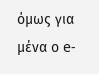όμως για μένα ο e-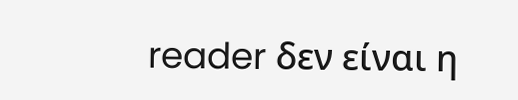reader δεν είναι η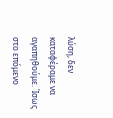λύση, δεν καταφέραμε να αγαπηθούμε. Ίσως στο επόμενο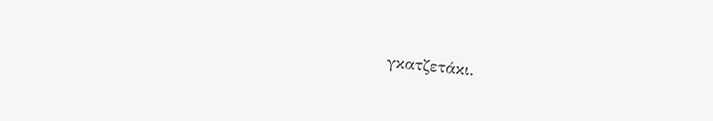γκατζετάκι.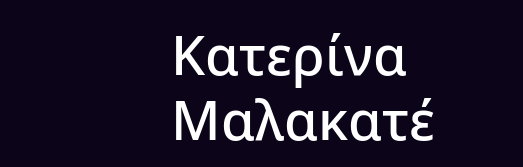Κατερίνα Μαλακατέ